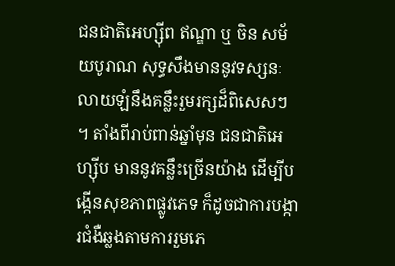ជនជាតិអេហ្ស៊ីព ឥណ្ឌា ឬ ចិន សម័យបូរាណ សុទ្ធសឹងមាននូវទស្សនៈលាយឡំនឹងគន្លឹះរួមរក្សដ៏ពិសេសៗ ។ តាំងពីរាប់ពាន់ឆ្នាំមុន ជនជាតិអេហ្ស៊ីប មាននូវគន្លឹះច្រើនយ៉ាង ដើម្បីបង្កើនសុខភាពផ្លូវភេទ ក៏ដូចជាការបង្ការជំងឺឆ្លងតាមការរួមភេ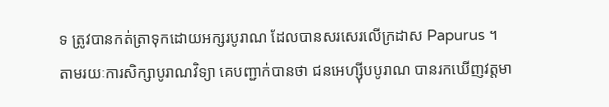ទ ត្រូវបានកត់ត្រាទុកដោយអក្សរបូរាណ ដែលបានសរសេរលើក្រដាស Papurus ។
តាមរយៈការសិក្សាបូរាណវិទ្យា គេបញ្ជាក់បានថា ជនអេហ្ស៊ីបបូរាណ បានរកឃើញវត្តមា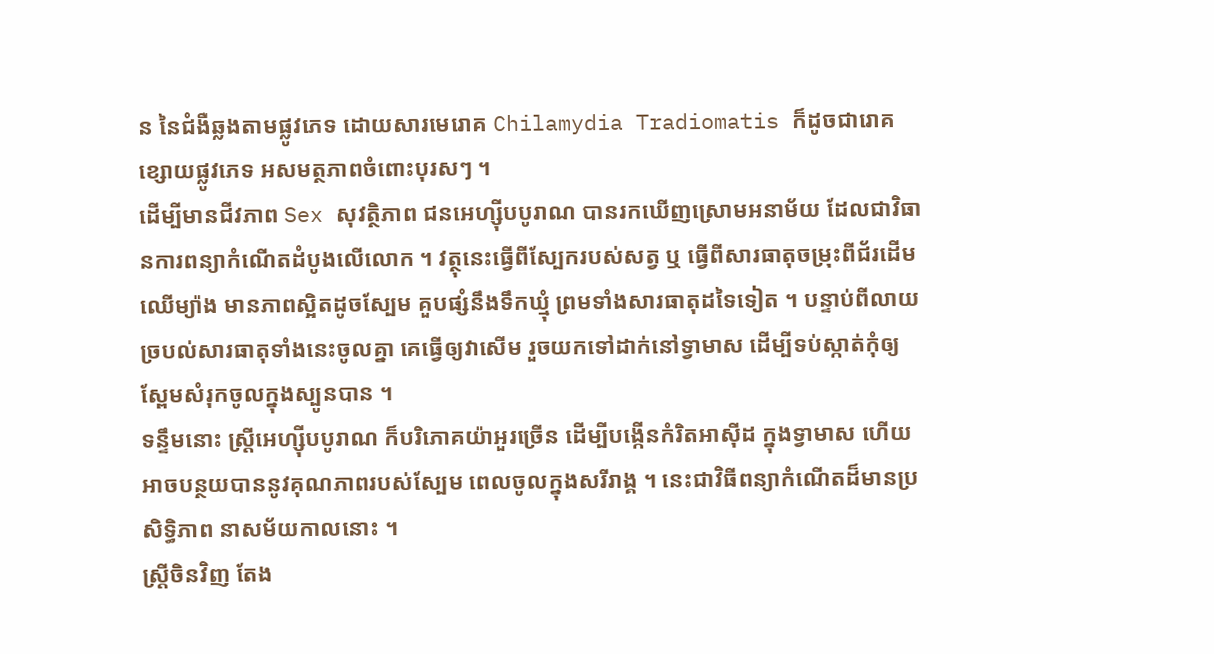ន នៃជំងឺឆ្លងតាមផ្លូវភេទ ដោយសារមេរោគ Chilamydia Tradiomatis ក៏ដូចជារោគខ្សោយផ្លូវភេទ អសមត្ថភាពចំពោះបុរសៗ ។
ដើម្បីមានជីវភាព Sex សុវត្ថិភាព ជនអេហ្ស៊ីបបូរាណ បានរកឃើញស្រោមអនាម័យ ដែលជាវិធានការពន្យាកំណើតដំបូងលើលោក ។ វត្ថុនេះធ្វើពីស្បែករបស់សត្វ ឬ ធ្វើពីសារធាតុចម្រុះពីជ័រដើមឈើម្យ៉ាង មានភាពស្អិតដូចស្បែម គួបផ្សំនឹងទឹកឃ្មុំ ព្រមទាំងសារធាតុដទៃទៀត ។ បន្ទាប់ពីលាយច្របល់សារធាតុទាំងនេះចូលគ្នា គេធ្វើឲ្យវាសើម រួចយកទៅដាក់នៅទ្វាមាស ដើម្បីទប់ស្កាត់កុំឲ្យស្ពែមសំរុកចូលក្នុងស្បូនបាន ។
ទន្ទឹមនោះ ស្ត្រីអេហ្ស៊ីបបូរាណ ក៏បរិភោគយ៉ាអួរច្រើន ដើម្បីបង្កើនកំរិតអាស៊ីដ ក្នុងទ្វាមាស ហើយអាចបន្ថយបាននូវគុណភាពរបស់ស្បែម ពេលចូលក្នុងសរីរាង្គ ។ នេះជាវិធីពន្យាកំណើតដ៏មានប្រសិទ្ធិភាព នាសម័យកាលនោះ ។
ស្ត្រីចិនវិញ តែង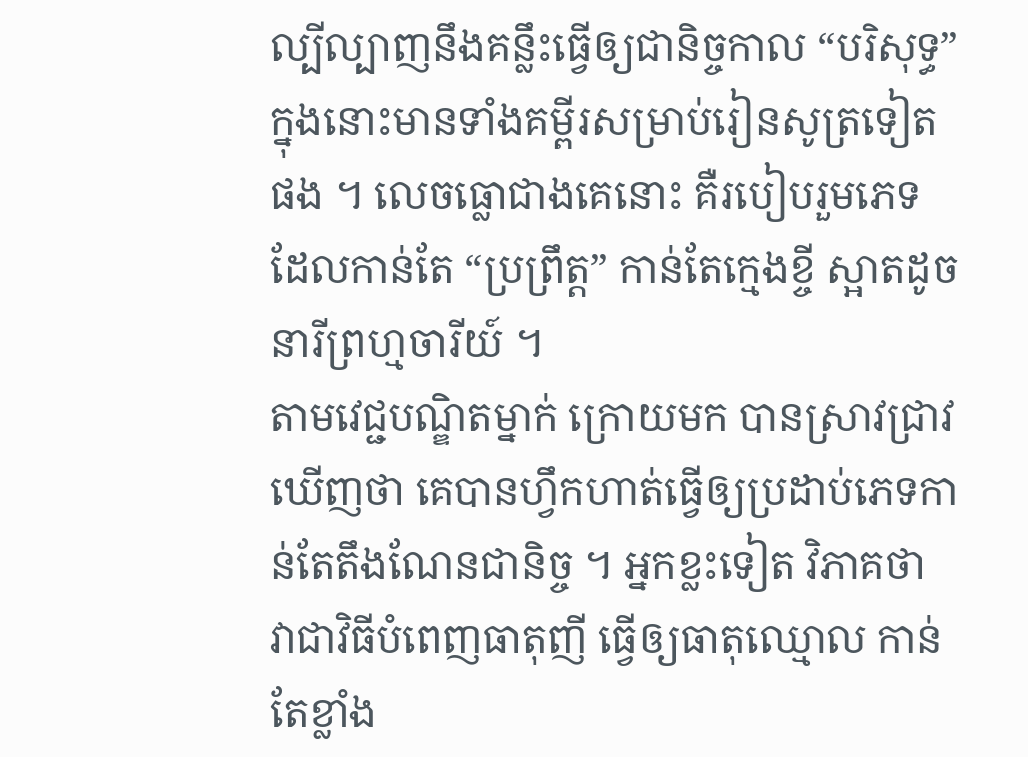ល្បីល្បាញនឹងគន្លឹះធ្វើឲ្យជានិច្ចកាល “បរិសុទ្ធ” ក្នុងនោះមានទាំងគម្ពីរសម្រាប់រៀនសូត្រទៀតផង ។ លេចធ្លោជាងគេនោះ គឺរបៀបរួមភេទ ដែលកាន់តែ “ប្រព្រឹត្ត” កាន់តែក្មេងខ្ចី ស្អាតដូចនារីព្រហ្មចារីយ៍ ។
តាមវេជ្ជបណ្ឌិតម្នាក់ ក្រោយមក បានស្រាវជ្រាវឃើញថា គេបានហ្វឹកហាត់ធ្វើឲ្យប្រដាប់ភេទកាន់តែតឹងណែនជានិច្ច ។ អ្នកខ្លះទៀត វិភាគថា វាជាវិធីបំពេញធាតុញី ធ្វើឲ្យធាតុឈ្មោល កាន់តែខ្លាំង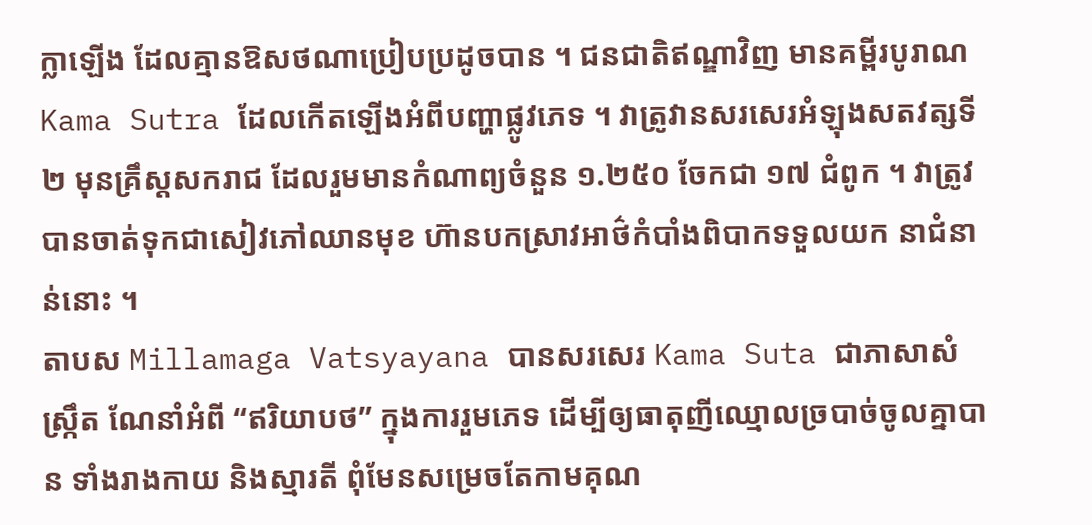ក្លាឡើង ដែលគ្មានឱសថណាប្រៀបប្រដូចបាន ។ ជនជាតិឥណ្ឌាវិញ មានគម្ពីរបូរាណ Kama Sutra ដែលកើតឡើងអំពីបញ្ហាផ្លូវភេទ ។ វាត្រូវានសរសេរអំឡុងសតវត្សទី២ មុនគ្រឹស្តសករាជ ដែលរួមមានកំណាព្យចំនួន ១.២៥០ ចែកជា ១៧ ជំពូក ។ វាត្រូវបានចាត់ទុកជាសៀវភៅឈានមុខ ហ៊ានបកស្រាវអាថ៌កំបាំងពិបាកទទួលយក នាជំនាន់នោះ ។
តាបស Millamaga Vatsyayana បានសរសេរ Kama Suta ជាភាសាសំស្ក្រឹត ណែនាំអំពី “ឥរិយាបថ” ក្នុងការរួមភេទ ដើម្បីឲ្យធាតុញីឈ្មោលច្របាច់ចូលគ្នាបាន ទាំងរាងកាយ និងស្មារតី ពុំមែនសម្រេចតែកាមគុណ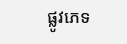ផ្លូវភេទ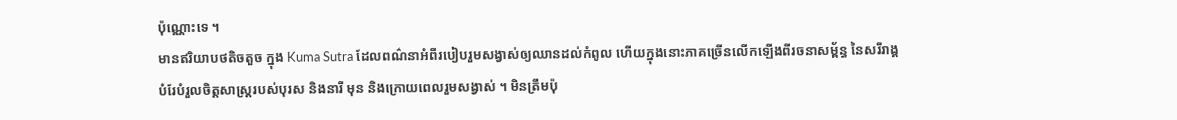ប៉ុណ្ណោះទេ ។
មានឥរិយាបថតិចតួច ក្នុង Kuma Sutra ដែលពណ៌នាអំពីរបៀបរួមសង្វាស់ឲ្យឈានដល់កំពូល ហើយក្នុងនោះភាគច្រើនលើកឡើងពីរចនាសម្ព័ន្ធ នៃសរីរាង្គ បំរែបំរួលចិត្តសាស្ត្ររបស់បុរស និងនារី មុន និងក្រោយពេលរួមសង្វាស់ ។ មិនត្រឹមប៉ុ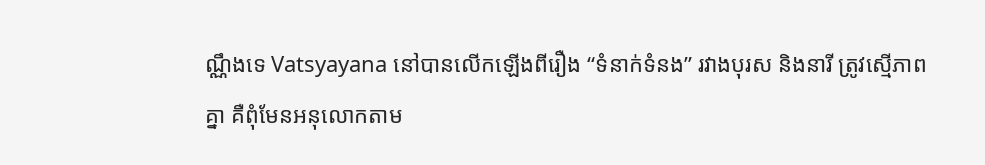ណ្ណឹងទេ Vatsyayana នៅបានលើកឡើងពីរឿង “ទំនាក់ទំនង” រវាងបុរស និងនារី ត្រូវស្មើភាពគ្នា គឺពុំមែនអនុលោកតាម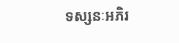ទស្សនៈអភិរ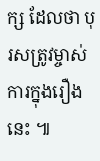ក្ស ដែលថា បុរសត្រូវម្ចាស់ការក្នុងរឿងនេះ ៕